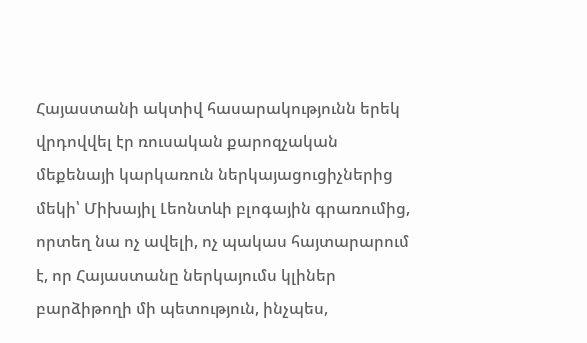Հայաստանի ակտիվ հասարակությունն երեկ վրդովվել էր ռուսական քարոզչական մեքենայի կարկառուն ներկայացուցիչներից մեկի՝ Միխայիլ Լեոնտևի բլոգային գրառումից, որտեղ նա ոչ ավելի, ոչ պակաս հայտարարում է, որ Հայաստանը ներկայումս կլիներ բարձիթողի մի պետություն, ինչպես,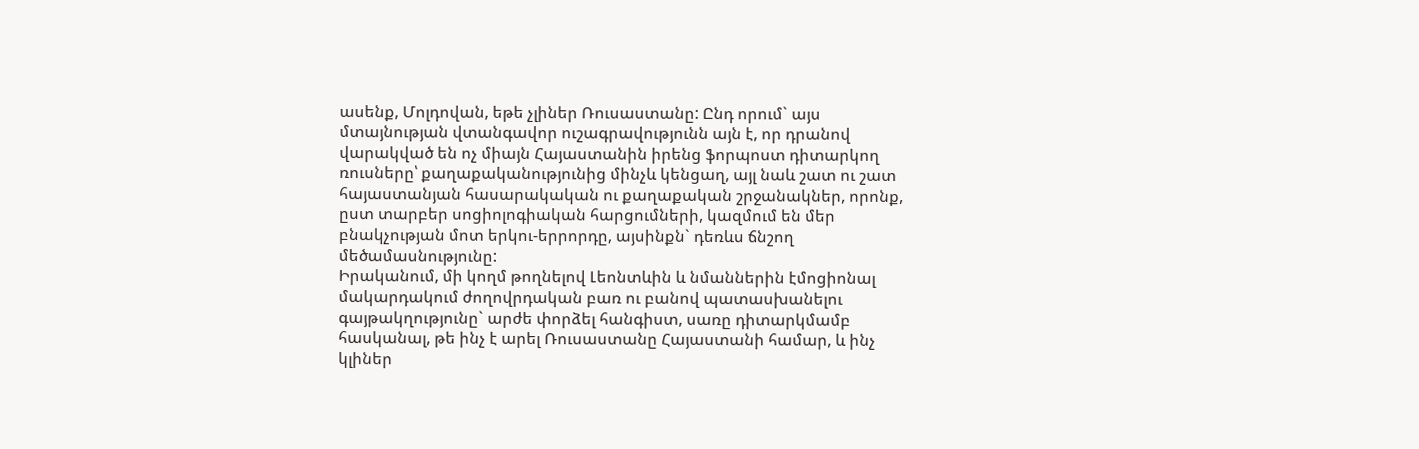ասենք, Մոլդովան, եթե չլիներ Ռուսաստանը: Ընդ որում` այս մտայնության վտանգավոր ուշագրավությունն այն է, որ դրանով վարակված են ոչ միայն Հայաստանին իրենց ֆորպոստ դիտարկող ռուսները՝ քաղաքականությունից մինչև կենցաղ, այլ նաև շատ ու շատ հայաստանյան հասարակական ու քաղաքական շրջանակներ, որոնք, ըստ տարբեր սոցիոլոգիական հարցումների, կազմում են մեր բնակչության մոտ երկու-երրորդը, այսինքն` դեռևս ճնշող մեծամասնությունը:
Իրականում, մի կողմ թողնելով Լեոնտևին և նմաններին էմոցիոնալ մակարդակում ժողովրդական բառ ու բանով պատասխանելու գայթակղությունը` արժե փորձել հանգիստ, սառը դիտարկմամբ հասկանալ, թե ինչ է արել Ռուսաստանը Հայաստանի համար, և ինչ կլիներ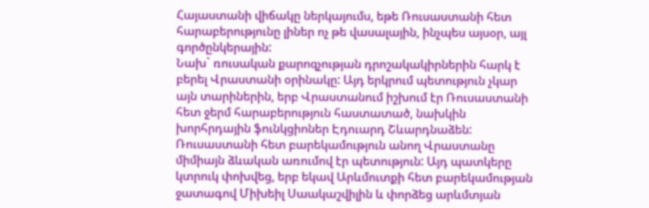Հայաստանի վիճակը ներկայումս, եթե Ռուսաստանի հետ հարաբերությունը լիներ ոչ թե վասալային, ինչպես այսօր, այլ գործընկերային:
Նախ` ռուսական քարոզչության դրոշակակիրներին հարկ է բերել Վրաստանի օրինակը: Այդ երկրում պետություն չկար այն տարիներին, երբ Վրաստանում իշխում էր Ռուսաստանի հետ ջերմ հարաբերություն հաստատած, նախկին խորհրդային ֆունկցիոներ Էդուարդ Շևարդնաձեն: Ռուսաստանի հետ բարեկամություն անող Վրաստանը միմիայն ձևական առումով էր պետություն: Այդ պատկերը կտրուկ փոխվեց, երբ եկավ Արևմուտքի հետ բարեկամության ջատագով Միխեիլ Սաակաշվիլին և փորձեց արևմտյան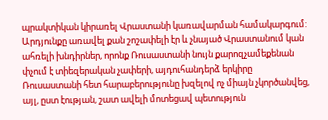պրակտիկան կիրառել Վրաստանի կառավարման համակարգում: Արդյունքը առավել քան շոշափելի էր և չնայած Վրաստանում կան ահռելի խնդիրներ, որոնք Ռուսաստանի նույն քարոզչամեքենան փչում է տիեզերական չափերի, այդուհանդերձ երկիրը Ռուսաստանի հետ հարաբերությունը խզելով ոչ միայն չկործանվեց, այլ, ըստ էության, շատ ավելի մոտեցավ պետություն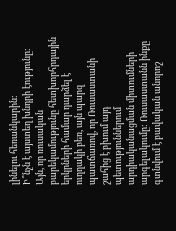լինելու հեռանկարին:
Ի՞նչն է այստեղ խնդրի էությունը: Այն, որ ռուսական բարեկամությունը հետխորհրդային երկրների համար դարձել է ուղղակի բեռ, այն պարզ պատճառով, որ Ռուսաստանի շահից է բխում այդ պետություններում արդիականացման միտումների արգելակումը: Ռուսաստանն ինքը գտնվում է բավական անորոշ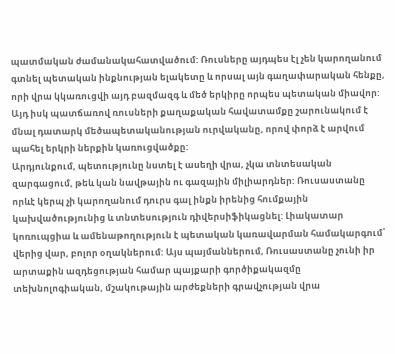պատմական ժամանակահատվածում: Ռուսները այդպես էլ չեն կարողանում գտնել պետական ինքնության ելակետը և որսալ այն գաղափարական հենքը, որի վրա կկառուցվի այդ բազմազգ և մեծ երկիրը որպես պետական միավոր: Այդ իսկ պատճառով ռուսների քաղաքական հավատամքը շարունակում է մնալ դատարկ մեծապետականության ուրվականը, որով փորձ է արվում պահել երկրի ներքին կառուցվածքը:
Արդյունքում, պետությունը նստել է ասեղի վրա, չկա տնտեսական զարգացում, թեև կան նավթային ու գազային միլիարդներ: Ռուսաստանը որևէ կերպ չի կարողանում դուրս գալ ինքն իրենից հումքային կախվածությունից և տնտեսություն դիվերսիֆիկացնել: Լիակատար կոռուպցիա և ամենաթողություն է պետական կառավարման համակարգում՝ վերից վար, բոլոր օղակներում: Այս պայմաններում, Ռուսաստանը չունի իր արտաքին ազդեցության համար պայքարի գործիքակազմը տեխնոլոգիական, մշակութային արժեքների գրավչության վրա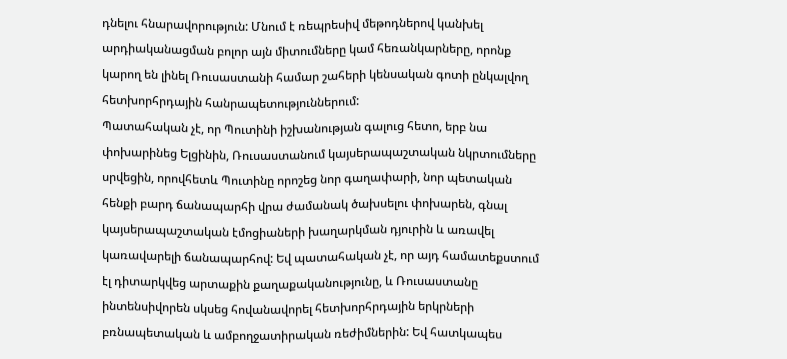դնելու հնարավորություն: Մնում է ռեպրեսիվ մեթոդներով կանխել արդիականացման բոլոր այն միտումները կամ հեռանկարները, որոնք կարող են լինել Ռուսաստանի համար շահերի կենսական գոտի ընկալվող հետխորհրդային հանրապետություններում:
Պատահական չէ, որ Պուտինի իշխանության գալուց հետո, երբ նա փոխարինեց Ելցինին, Ռուսաստանում կայսերապաշտական նկրտումները սրվեցին, որովհետև Պուտինը որոշեց նոր գաղափարի, նոր պետական հենքի բարդ ճանապարհի վրա ժամանակ ծախսելու փոխարեն, գնալ կայսերապաշտական էմոցիաների խաղարկման դյուրին և առավել կառավարելի ճանապարհով: Եվ պատահական չէ, որ այդ համատեքստում էլ դիտարկվեց արտաքին քաղաքականությունը, և Ռուսաստանը ինտենսիվորեն սկսեց հովանավորել հետխորհրդային երկրների բռնապետական և ամբողջատիրական ռեժիմներին: Եվ հատկապես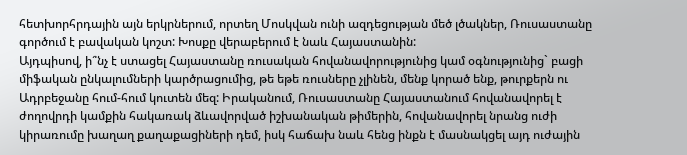հետխորհրդային այն երկրներում, որտեղ Մոսկվան ունի ազդեցության մեծ լծակներ, Ռուսաստանը գործում է բավական կոշտ: Խոսքը վերաբերում է նաև Հայաստանին:
Այդպիսով, ի՞նչ է ստացել Հայաստանը ռուսական հովանավորությունից կամ օգնությունից` բացի միֆական ընկալումների կարծրացումից, թե եթե ռուսները չլինեն, մենք կորած ենք, թուրքերն ու Ադրբեջանը հում-հում կուտեն մեզ: Իրականում, Ռուսաստանը Հայաստանում հովանավորել է ժողովրդի կամքին հակառակ ձևավորված իշխանական թիմերին, հովանավորել նրանց ուժի կիրառումը խաղաղ քաղաքացիների դեմ, իսկ հաճախ նաև հենց ինքն է մասնակցել այդ ուժային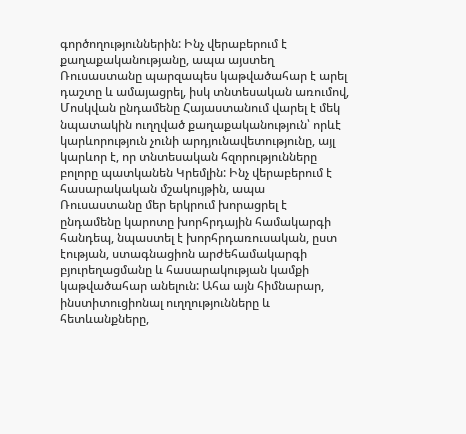գործողություններին: Ինչ վերաբերում է քաղաքականությանը, ապա այստեղ Ռուսաստանը պարզապես կաթվածահար է արել դաշտը և ամայացրել, իսկ տնտեսական առումով, Մոսկվան ընդամենը Հայաստանում վարել է մեկ նպատակին ուղղված քաղաքականություն՝ որևէ կարևորություն չունի արդյունավետությունը, այլ կարևոր է, որ տնտեսական հզորությունները բոլորը պատկանեն Կրեմլին: Ինչ վերաբերում է հասարակական մշակույթին, ապա Ռուսաստանը մեր երկրում խորացրել է ընդամենը կարոտը խորհրդային համակարգի հանդեպ, նպաստել է խորհրդառուսական, ըստ էության, ստագնացիոն արժեհամակարգի բյուրեղացմանը և հասարակության կամքի կաթվածահար անելուն: Ահա այն հիմնարար, ինստիտուցիոնալ ուղղությունները և հետևանքները,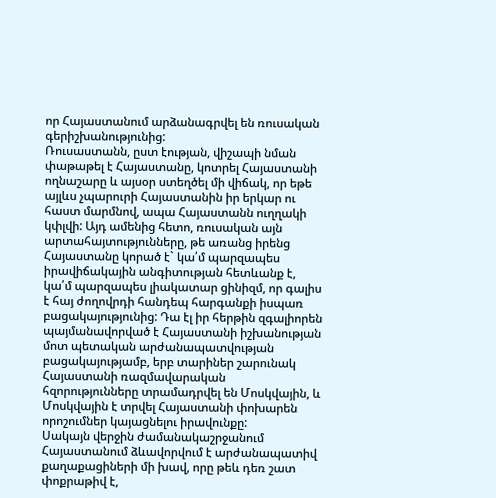որ Հայաստանում արձանագրվել են ռուսական գերիշխանությունից:
Ռուսաստանն, ըստ էության, վիշապի նման փաթաթել է Հայաստանը, կոտրել Հայաստանի ողնաշարը և այսօր ստեղծել մի վիճակ, որ եթե այլևս չպարուրի Հայաստանին իր երկար ու հաստ մարմնով, ապա Հայաստանն ուղղակի կփլվի: Այդ ամենից հետո, ռուսական այն արտահայտությունները, թե առանց իրենց Հայաստանը կորած է` կա՛մ պարզապես իրավիճակային անգիտության հետևանք է, կա՛մ պարզապես լիակատար ցինիզմ, որ գալիս է հայ ժողովրդի հանդեպ հարգանքի իսպառ բացակայությունից: Դա էլ իր հերթին զգալիորեն պայմանավորված է Հայաստանի իշխանության մոտ պետական արժանապատվության բացակայությամբ, երբ տարիներ շարունակ Հայաստանի ռազմավարական հզորությունները տրամադրվել են Մոսկվային, և Մոսկվային է տրվել Հայաստանի փոխարեն որոշումներ կայացնելու իրավունքը:
Սակայն վերջին ժամանակաշրջանում Հայաստանում ձևավորվում է արժանապատիվ քաղաքացիների մի խավ, որը թեև դեռ շատ փոքրաթիվ է,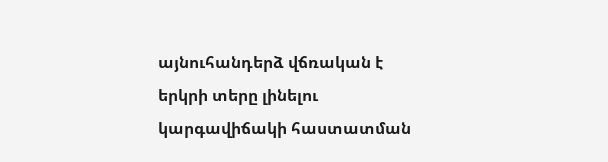այնուհանդերձ վճռական է երկրի տերը լինելու կարգավիճակի հաստատման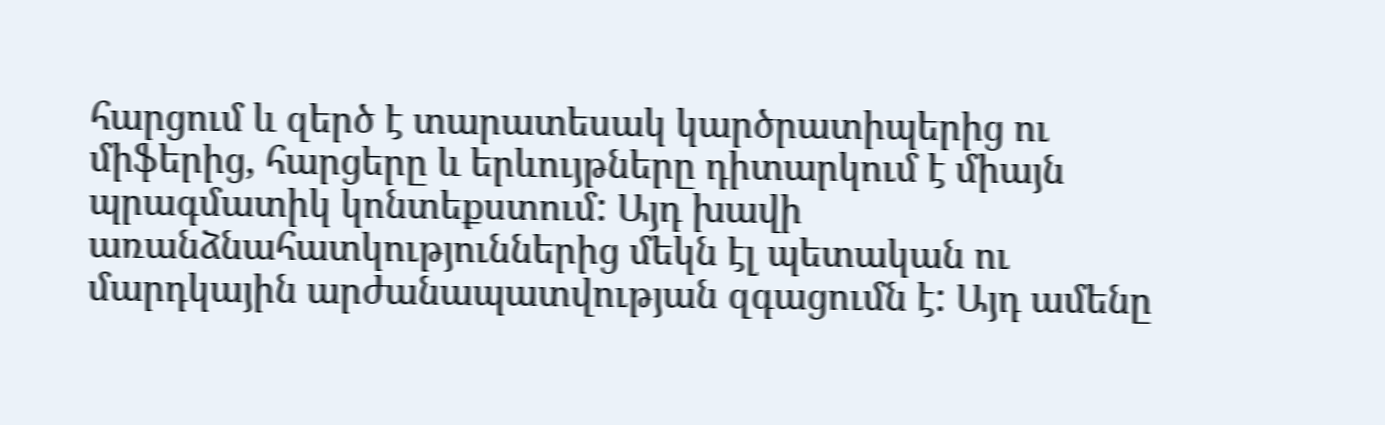հարցում և զերծ է տարատեսակ կարծրատիպերից ու միֆերից, հարցերը և երևույթները դիտարկում է միայն պրագմատիկ կոնտեքստում: Այդ խավի առանձնահատկություններից մեկն էլ պետական ու մարդկային արժանապատվության զգացումն է: Այդ ամենը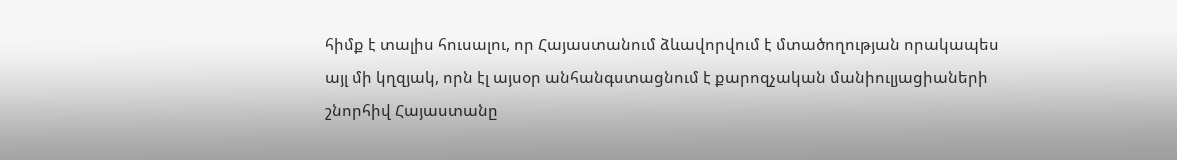հիմք է տալիս հուսալու, որ Հայաստանում ձևավորվում է մտածողության որակապես այլ մի կղզյակ, որն էլ այսօր անհանգստացնում է քարոզչական մանիուլյացիաների շնորհիվ Հայաստանը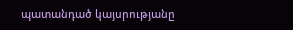պատանդած կայսրությանը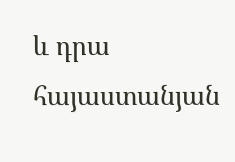և դրա հայաստանյան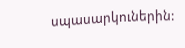սպասարկուներին: